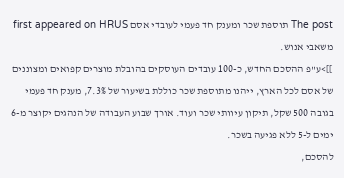The post תוספת שכר ומענק חד פעמי לעובדי אסם first appeared on HRUS משאבי אנוש.
]]>ע"פ ההסכם החדש, כ-100 עובדים העוסקים בהובלת מוצרים קפואים ומצוננים של אסם לכל הארץ, ייהנו מתוספת שכר כוללת בשיעור של 7.3%, מענק חד פעמי בגובה 500 שקל, תיקון עיוותי שכר ועוד. אורך שבוע העבודה של הנהגים יקוצר מ-6 ימים ל-5 ללא פגיעה בשכר.
להסכם,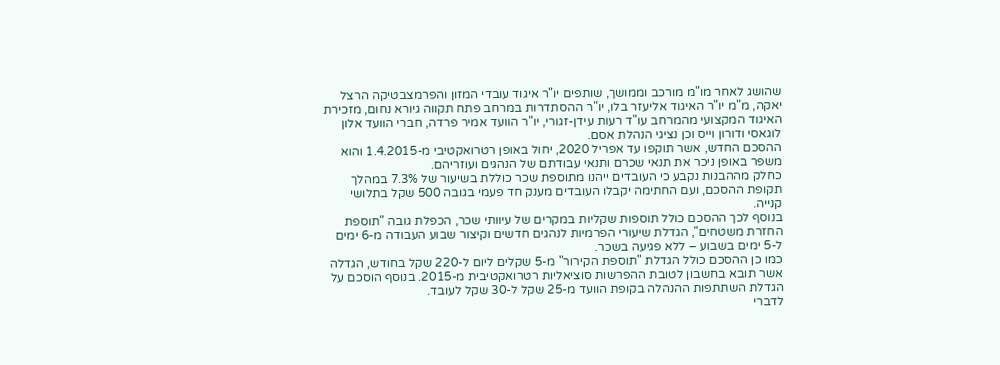שהושג לאחר מו"מ מורכב וממושך, שותפים יו"ר איגוד עובדי המזון והפרמצבטיקה הרצל יאקה, מ"מ יו"ר האיגוד אליעזר בלו, יו"ר ההסתדרות במרחב פתח תקווה גיורא נחום, מזכירת האיגוד המקצועי מהמרחב עו"ד רעות עידן-זגורי, יו"ר הוועד אמיר פרדה, חברי הוועד אלון לוגאסי ודורון וייס וכן נציגי הנהלת אסם.
ההסכם החדש, אשר תוקפו עד אפריל 2020, יחול באופן רטרואקטיבי מ-1.4.2015 והוא משפר באופן ניכר את תנאי שכרם ותנאי עבודתם של הנהגים ועוזריהם.
כחלק מההבנות נקבע כי העובדים ייהנו מתוספת שכר כוללת בשיעור של 7.3% במהלך תקופת ההסכם, ועם החתימה יקבלו העובדים מענק חד פעמי בגובה 500 שקל בתלושי קנייה.
בנוסף לכך ההסכם כולל תוספות שקליות במקרים של עיוותי שכר, הכפלת גובה "תוספת החזרת משטחים", הגדלת שיעורי הפרמיות לנהגים חדשים וקיצור שבוע העבודה מ-6 ימים ל-5 ימים בשבוע – ללא פגיעה בשכר.
כמו כן ההסכם כולל הגדלת "תוספת הקירור" מ-5 שקלים ליום ל-220 שקל בחודש, הגדלה אשר תובא בחשבון לטובת ההפרשות סוציאליות רטרואקטיבית מ-2015. בנוסף הוסכם על הגדלת השתתפות ההנהלה בקופת הוועד מ-25 שקל ל-30 שקל לעובד.
לדברי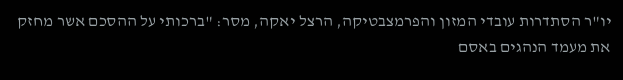יו"ר הסתדרות עובדי המזון והפרמצבטיקה, הרצל יאקה, מסר: "ברכותי על ההסכם אשר מחזק את מעמד הנהגים באסם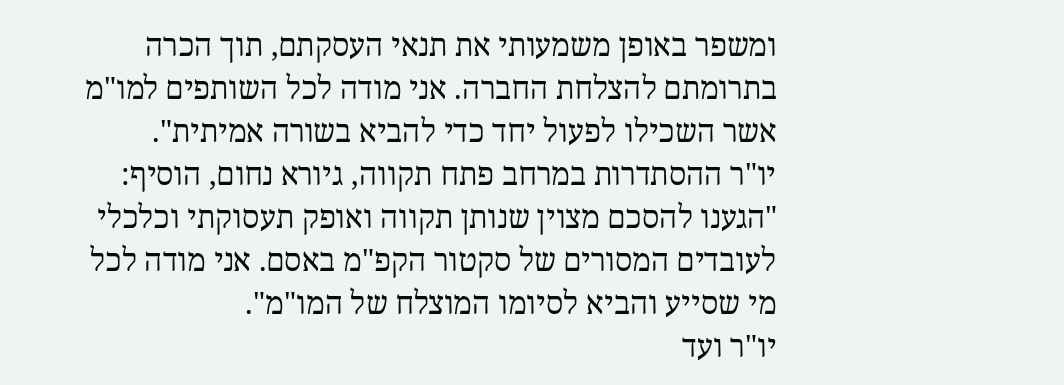ומשפר באופן משמעותי את תנאי העסקתם, תוך הכרה בתרומתם להצלחת החברה. אני מודה לכל השותפים למו"מ אשר השכילו לפעול יחד כדי להביא בשורה אמיתית".
יו"ר ההסתדרות במרחב פתח תקווה, גיורא נחום, הוסיף: "הגענו להסכם מצוין שנותן תקווה ואופק תעסוקתי וכלכלי לעובדים המסורים של סקטור הקפ"מ באסם. אני מודה לכל מי שסייע והביא לסיומו המוצלח של המו"מ".
יו"ר ועד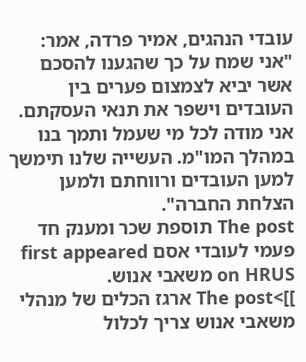עובדי הנהגים, אמיר פרדה, אמר: "אני שמח על כך שהגענו להסכם אשר יביא לצמצום פערים בין העובדים וישפר את תנאי העסקתם. אני מודה לכל מי שעמל ותמך בנו במהלך המו"מ. העשייה שלנו תימשך למען העובדים ורווחתם ולמען הצלחת החברה".
The post תוספת שכר ומענק חד פעמי לעובדי אסם first appeared on HRUS משאבי אנוש.
]]>The post ארגז הכלים של מנהלי משאבי אנוש צריך לכלול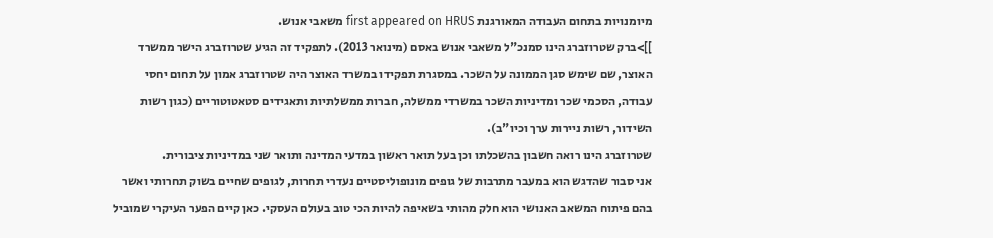מיומנויות בתחום העבודה המאורגנת first appeared on HRUS משאבי אנוש.
]]>ברק שטרוזברג הינו סמנכ"ל משאבי אנוש באסם (מינואר 2013). לתפקיד זה הגיע שטרוזברג הישר ממשרד האוצר, שם שימש סגן הממונה על השכר. במסגרת תפקידו במשרד האוצר היה שטרוזברג אמון על תחום יחסי עבודה, הסכמי שכר ומדיניות השכר במשרדי ממשלה, חברות ממשלתיות ותאגידים סטאטוטוריים (כגון רשות השידור, רשות ניירות ערך וכיו"ב).
שטרוזברג הינו רואה חשבון בהשכלתו וכן בעל תואר ראשון במדעי המדינה ותואר שני במדיניות ציבורית.
אני סבור שהדגש הוא במעבר מתרבות של גופים מונופוליסטיים נעדרי תחרות, לגופים שחיים בשוק תחרותי ואשר בהם פיתוח המשאב האנושי הוא חלק מהותי בשאיפה להיות הכי טוב בעולם העסקי. כאן קיים הפער העיקרי שמוביל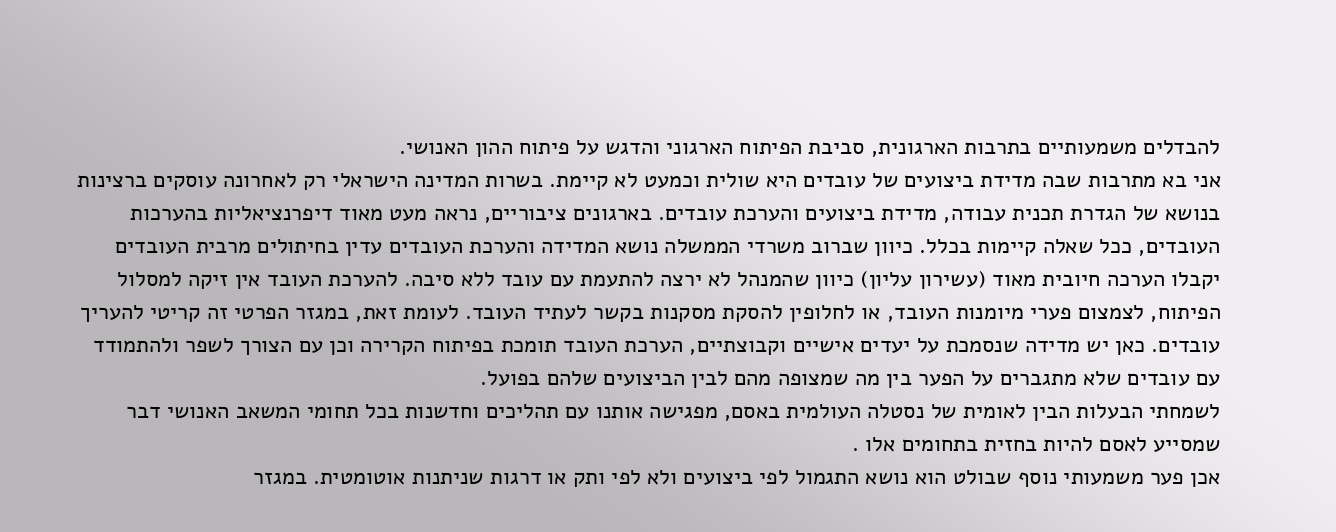להבדלים משמעותיים בתרבות הארגונית, סביבת הפיתוח הארגוני והדגש על פיתוח ההון האנושי.
אני בא מתרבות שבה מדידת ביצועים של עובדים היא שולית וכמעט לא קיימת. בשרות המדינה הישראלי רק לאחרונה עוסקים ברצינות בנושא של הגדרת תכנית עבודה, מדידת ביצועים והערכת עובדים. בארגונים ציבוריים, נראה מעט מאוד דיפרנציאליות בהערכות העובדים, ככל שאלה קיימות בכלל. כיוון שברוב משרדי הממשלה נושא המדידה והערכת העובדים עדין בחיתולים מרבית העובדים יקבלו הערכה חיובית מאוד (עשירון עליון) כיוון שהמנהל לא ירצה להתעמת עם עובד ללא סיבה. להערכת העובד אין זיקה למסלול הפיתוח, לצמצום פערי מיומנות העובד, או לחלופין להסקת מסקנות בקשר לעתיד העובד. לעומת זאת, במגזר הפרטי זה קריטי להעריך עובדים. כאן יש מדידה שנסמכת על יעדים אישיים וקבוצתיים, הערכת העובד תומכת בפיתוח הקרירה וכן עם הצורך לשפר ולהתמודד עם עובדים שלא מתגברים על הפער בין מה שמצופה מהם לבין הביצועים שלהם בפועל.
לשמחתי הבעלות הבין לאומית של נסטלה העולמית באסם, מפגישה אותנו עם תהליכים וחדשנות בכל תחומי המשאב האנושי דבר שמסייע לאסם להיות בחזית בתחומים אלו .
אכן פער משמעותי נוסף שבולט הוא נושא התגמול לפי ביצועים ולא לפי ותק או דרגות שניתנות אוטומטית. במגזר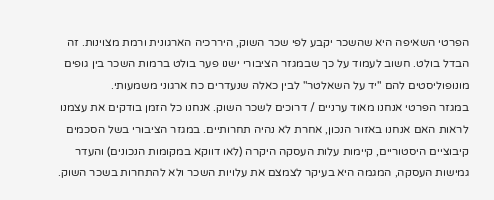הפרטי השאיפה היא שהשכר יקבע לפי שכר השוק, היררכיה הארגונית ורמת מצוינות. זה הבדל בולט. חשוב לעמוד על כך שבמגזר הציבורי ישנו פער בולט ברמות השכר בין גופים מונופוליסטים להם "יד על השאלטר" לבין כאלה שנעדרים כח ארגוני משמעותי.
במגזר הפרטי אנחנו מאוד ערניים / דרוכים לשכר השוק. אנחנו כל הזמן בודקים את עצמנו לראות האם אנחנו באזור הנכון, אחרת לא נהיה תחרותיים. במגזר הציבורי בשל הסכמים קיבוציים היסטוריים, קיימות עלות העסקה היקרה (לאו דווקא במקומות הנכונים) והעדר גמישות העסקה, המגמה היא בעיקר לצמצם את עלויות השכר ולא להתחרות בשכר השוק.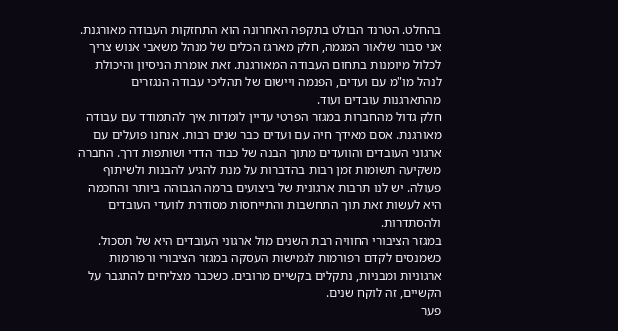בהחלט. הטרנד הבולט בתקפה האחרונה הוא התחזקות העבודה מאורגנת. אני סבור שלאור המגמה, חלק מארגז הכלים של מנהל משאבי אנוש צריך לכלול מיומנות בתחום העבודה המאורגנת. זאת אומרת הניסיון והיכולת לנהל מו"מ עם ועדים, הפנמה ויישום של תהליכי עבודה הנגזרים מהתארגנות עובדים ועוד.
חלק גדול מהחברות במגזר הפרטי עדיין לומדות איך להתמודד עם עבודה מאורגנת. אסם מאידך חיה עם ועדים כבר שנים רבות. אנחנו פועלים עם ארגוני העובדים והוועדים מתוך הבנה של כבוד הדדי ושותפות דרך. החברה משקיעה תשומות זמן רבות בהדברות על מנת להגיע להבנות ולשיתוף פעולה. יש לנו תרבות ארגונית של ביצועים ברמה הגבוהה ביותר והחכמה היא לעשות זאת תוך התחשבות והתייחסות מסודרת לוועדי העובדים ולהסתדרות.
במגזר הציבורי החוויה רבת השנים מול ארגוני העובדים היא של תסכול. כשמנסים לקדם רפורמות לגמישות העסקה במגזר הציבורי ורפורמות ארגוניות ומבניות, נתקלים בקשיים מרובים. כשכבר מצליחים להתגבר על הקשיים, זה לוקח שנים.
פער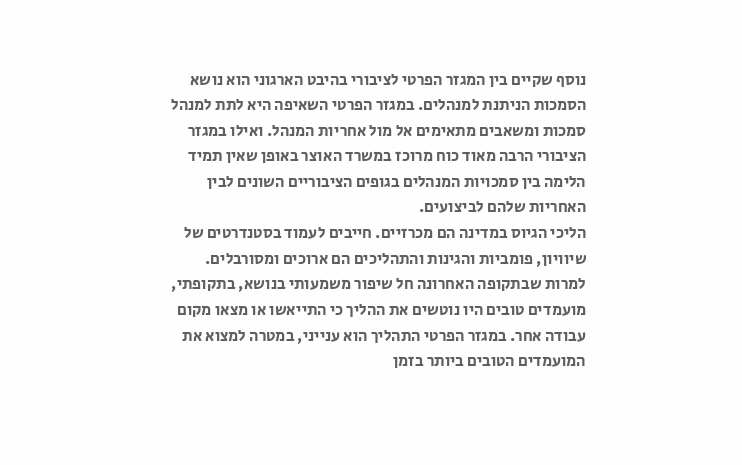נוסף שקיים בין המגזר הפרטי לציבורי בהיבט הארגוני הוא נושא הסמכות הניתנת למנהלים. במגזר הפרטי השאיפה היא לתת למנהל סמכות ומשאבים מתאימים אל מול אחריות המנהל. ואילו במגזר הציבורי הרבה מאוד כוח מרוכז במשרד האוצר באופן שאין תמיד הלימה בין סמכויות המנהלים בגופים הציבוריים השונים לבין האחריות שלהם לביצועים.
הליכי הגיוס במדינה הם מכרזיים. חייבים לעמוד בסטנדרטים של שיוויון, פומביות והגינות והתהליכים הם ארוכים ומסורבלים. למרות שבתקופה האחרונה חל שיפור משמעותי בנושא, בתקופתי, מועמדים טובים היו נוטשים את ההליך כי התייאשו או מצאו מקום עבודה אחר. במגזר הפרטי התהליך הוא ענייני, במטרה למצוא את המועמדים הטובים ביותר בזמן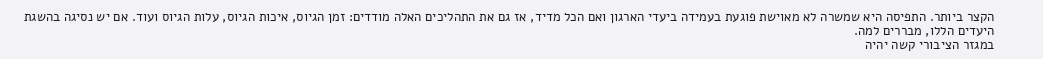הקצר ביותר. התפיסה היא שמשרה לא מאוישת פוגעת בעמידה ביעדי הארגון ואם הכל מדיד, אז גם את התהליכים האלה מודדים: זמן הגיוס, איכות הגיוס, עלות הגיוס ועוד. אם יש נסיגה בהשגת היעדים הללו, מבררים למה.
במגזר הציבורי קשה יהיה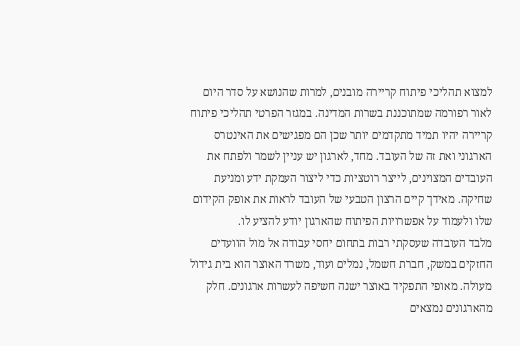למצוא תהליכי פיתוח קריירה מובנים, למרות שהנושא על סדר היום לאור רפורמה שמתוכננת בשרות המדינה. במגזר הפרטי תהליכי פיתוח קריירה יהיו תמיד מתקדמים יותר שכן הם מפגישים את האינטרס הארגוני ואת זה של העובד. מחד, לארגון יש עניין לשמר ולפתח את העובדים המצוינים, לייצר רוטציות כדי ליצור העמקת ידע ומניעת שחיקה. מאידך קיים הרצון הטבעי של העובד לראות את אופק הקידום שלו ולעמוד על אפשרויות הפיתוח שהארגון יודע להציע לו.
מלבד העובדה שעסקתי רבות בתחום יחסי עבודה אל מול הוועדים החזקים במשק, חברת חשמל, נמלים ועוד, משרד האוצר הוא בית גידול מעולה. מאופי התפקיד באוצר ישנה חשיפה לעשרות ארגונים. חלק מהארגונים נמצאים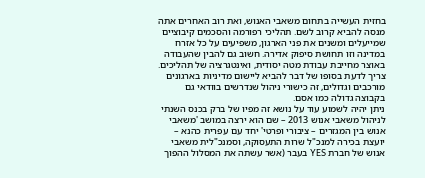בחזית העשייה בתחום משאבי האנוש, ואת רוב האחרים אתה מנסה להביא קרוב לשם. תהליכי רפורמה והסכמים קיבוציים שמייעלים ומשנים את פני הארגון, משפיעים על כל אזרח במדינה וזו תחושת סיפוק אדירה. חשוב גם להבין שהעבודה באוצר מחייבת עבודת מטה יסודית, ואינטגרציה של תהליכים. צריך לדעת בסופו של דבר להביא ליישום מדיניות בארגונים מורכבים וגדולים, זה כישורי ניהול שנדרשים בוודאי גם בקבוצה גדולה כמו אסם.
ניתן יהיה לשמוע עוד על נושא זה מפיו של ברק בכנס השנתי לניהול משאבי אנוש 2013 – שם הוא ירצה במושב 'משאבי אנוש בין המגזרים – ציבורי ופרטי' יחד עם עפרית כהנא – יועצת בכירה למנכ"ל שרות התעסוקה, וסמנכ"לית משאבי אנוש של חברת YES בעבר (אשר עשתה את המסלול ההפוך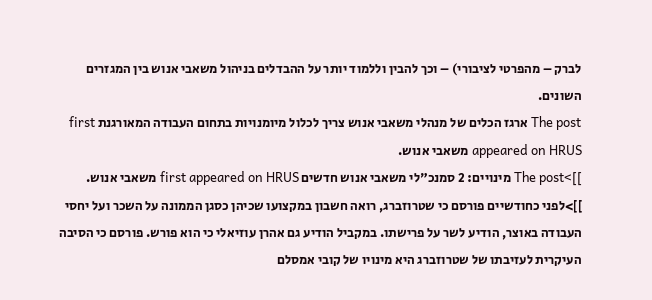לברק – מהפרטי לציבורי) – וכך להבין וללמוד יותר על ההבדלים בניהול משאבי אנוש בין המגזרים השונים.
The post ארגז הכלים של מנהלי משאבי אנוש צריך לכלול מיומנויות בתחום העבודה המאורגנת first appeared on HRUS משאבי אנוש.
]]>The post מינויים: 2 סמנכ"לי משאבי אנוש חדשים first appeared on HRUS משאבי אנוש.
]]>לפני כחודשיים פורסם כי שטרוזברג, רואה חשבון במקצועו שכיהן כסגן הממונה על השכר ועל יחסי העבודה באוצר, הודיע לשר על פרישתו. במקביל הודיע גם אהרן עוזיאלי כי הוא פורש. פורסם כי הסיבה העיקרית לעזיבתו של שטרוזברג היא מינויו של קובי אמסלם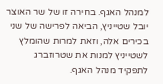למנהל האגף. בחירה זו של שר האוצר יובל שטייניץ, הביאה לפרישה של שני בכירים אלה, וזאת למרות שהומלץ לשטייניץ למנות את שטרוזברג לתפקיד מנהל האגף.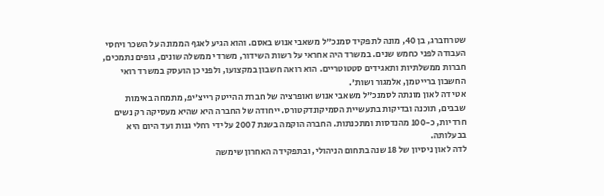שטרוזברג, בן 40, מונה לתפקיד סמנכ"ל משאבי אנוש באסם. והוא הגיע לאגף הממונה על השכר ויחסי העבודה לפני כחמש שנים. במשרד היה אחראי על רשות השידור, משרדי ממשלה שונים, גופים נתמכים, חברות ממשלתיות ותאגידים סטטוטריים. הוא רואה חשבון במקצועו, ולפני כן הועסק במשרד רואי החשבון ברייטמן, אלמגור ושות'.
אטי דה לאון מונתה לסמנכ"ל משאבי אנוש ואופרציה של חברת ההייטק רייצ'יפ, מתמחה באימות שבבים, תוכנה ובדיקות בתעשיית הסמיקונדקטורס. ייחודה של החברה היא שהיא מעסיקה רק נשים חרדיות, כ-100 מהנדסות ומתכנתות. החברה הוקמה בשנת 2007 על ידי רחלי גנות ועד היום היא בבעלותה.
לדה לאון ניסיון של 18 שנה בתחום הניהולי, ובתפקידה האחרון שימשה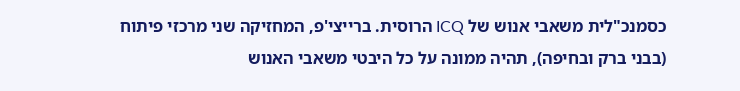כסמנכ"לית משאבי אנוש של ICQ הרוסית. ברייצי'פ, המחזיקה שני מרכזי פיתוח (בבני ברק ובחיפה), תהיה ממונה על כל היבטי משאבי האנוש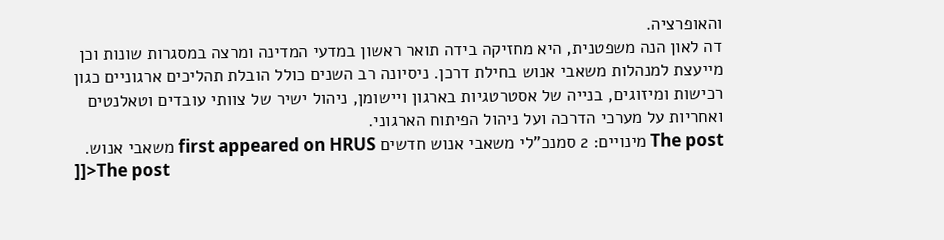והאופרציה.
דה לאון הנה משפטנית, היא מחזיקה בידה תואר ראשון במדעי המדינה ומרצה במסגרות שונות וכן מייעצת למנהלות משאבי אנוש בחילת דרכן. ניסיונה רב השנים כולל הובלת תהליכים ארגוניים כגון רכישות ומיזוגים, בנייה של אסטרטגיות בארגון ויישומן, ניהול ישיר של צוותי עובדים וטאלנטים ואחריות על מערכי הדרכה ועל ניהול הפיתוח הארגוני.
The post מינויים: 2 סמנכ"לי משאבי אנוש חדשים first appeared on HRUS משאבי אנוש.
]]>The post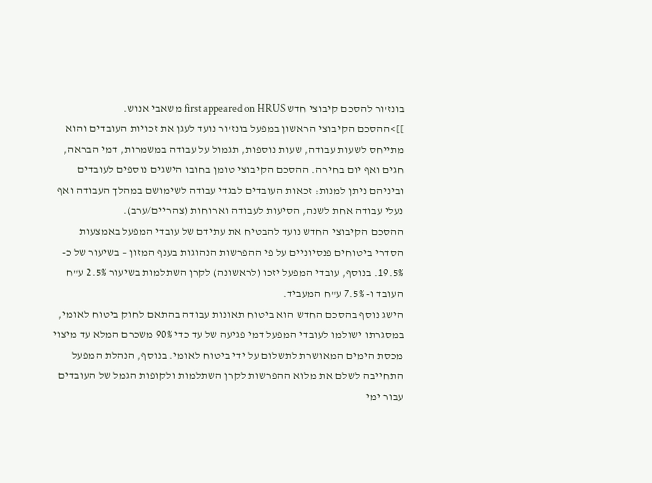בונז'ור להסכם קיבוצי חדש first appeared on HRUS משאבי אנוש.
]]>ההסכם הקיבוצי הראשון במפעל בונז'ור נועד לעגן את זכויות העובדים והוא מתייחס לשעות עבודה, שעות נוספות, תגמול על עבודה במשמרות, דמי הבראה, חגים ואף יום בחירה. ההסכם הקיבוצי טומן בחובו הישגים נוספים לעובדים וביניהם ניתן למנות: זכאות העובדים לבגדי עבודה לשימושם במהלך העבודה ואף נעלי עבודה אחת לשנה, הסיעות לעבודה וארוחות (צהריים/ערב).
ההסכם הקיבוצי החדש נועד להבטיח את עתידם של עובדי המפעל באמצעות הסדרי ביטוחים פנסיוניים על פי ההפרשות הנהוגות בענף המזון – בשיעור של כ- 19.5%. בנוסף, עובדי המפעל יזכו (לראשונה) לקרן השתלמות בשיעור 2.5% ע"ח העובד ו- 7.5% ע"ח המעביד.
הישג נוסף בהסכם החדש הוא ביטוח תאונות עבודה בהתאם לחוק ביטוח לאומי, במסגרתו ישולמו לעובדי המפעל דמי פגיעה של עד כדי 90% משכרם המלא עד מיצוי מכסת הימים המאושרת לתשלום על ידי ביטוח לאומי. בנוסף, הנהלת המפעל התחייבה לשלם את מלוא ההפרשות לקרן השתלמות ולקופות הגמל של העובדים עבור ימי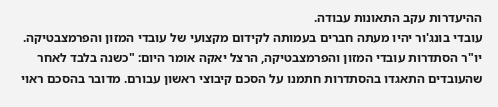ההיעדרות עקב התאונות עבודה.
עובדי בונג'ור יהיו מעתה חברים בעמותה לקידום מקצועי של עובדי המזון והפרמצבטיקה. יו"ר הסתדרות עובדי המזון והפרמצבטיקה, הרצל יאקה אומר היום: "כשנה בלבד לאחר שהעובדים התאגדו בהסתדרות חתמנו על הסכם קיבוצי ראשון עבורם. מדובר בהסכם ראוי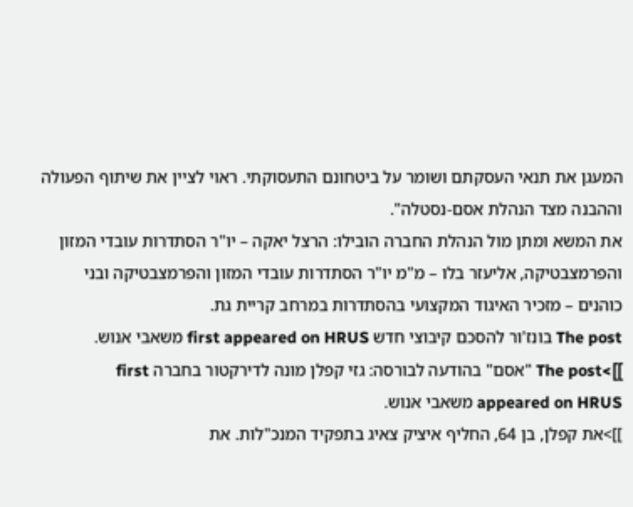המעגן את תנאי העסקתם ושומר על ביטחונם התעסוקתי. ראוי לציין את שיתוף הפעולה וההבנה מצד הנהלת אסם-נסטלה".
את המשא ומתן מול הנהלת החברה הובילו: הרצל יאקה – יו"ר הסתדרות עובדי המזון והפרמצבטיקה, אליעזר בלו – מ"מ יו"ר הסתדרות עובדי המזון והפרמצבטיקה ובני כוהנים – מזכיר האיגוד המקצועי בהסתדרות במרחב קריית גת.
The post בונז'ור להסכם קיבוצי חדש first appeared on HRUS משאבי אנוש.
]]>The post "אסם" בהודעה לבורסה: גזי קפלן מונה לדירקטור בחברה first appeared on HRUS משאבי אנוש.
]]>את קפלן, בן 64, החליף איציק צאיג בתפקיד המנכ"לות. את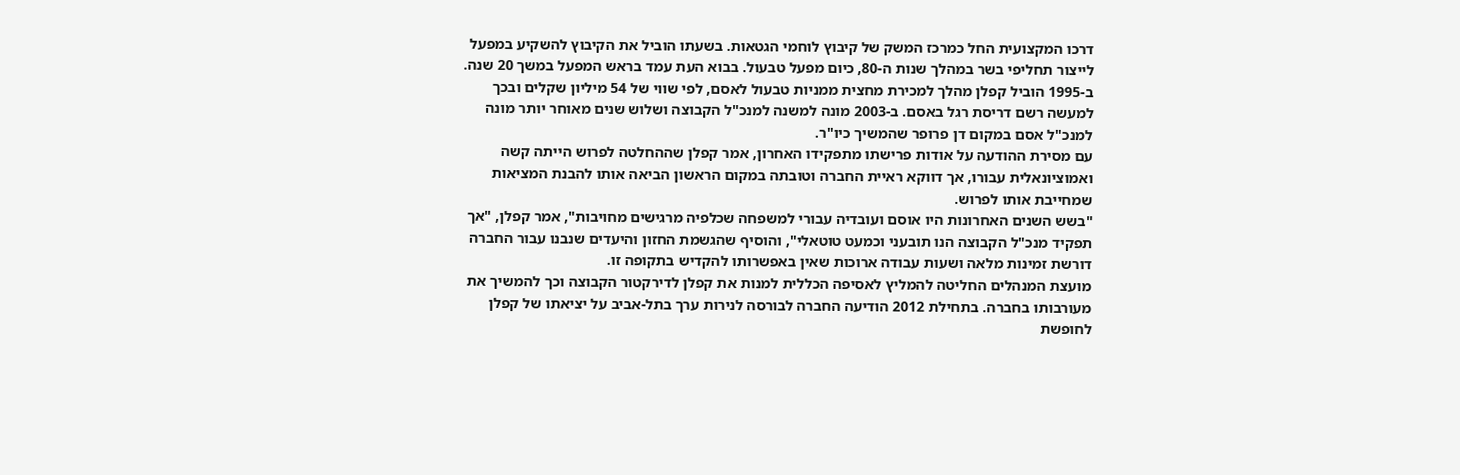דרכו המקצועית החל כמרכז המשק של קיבוץ לוחמי הגטאות. בשעתו הוביל את הקיבוץ להשקיע במפעל לייצור תחליפי בשר במהלך שנות ה-80, כיום מפעל טבעול. בבוא העת עמד בראש המפעל במשך 20 שנה.
ב-1995 הוביל קפלן מהלך למכירת מחצית ממניות טבעול לאסם, לפי שווי של 54 מיליון שקלים ובכך למעשה רשם דריסת רגל באסם. ב-2003 מונה למשנה למנכ"ל הקבוצה ושלוש שנים מאוחר יותר מונה למנכ"ל אסם במקום דן פרופר שהמשיך כיו"ר.
עם מסירת ההודעה על אודות פרישתו מתפקידו האחרון, אמר קפלן שההחלטה לפרוש הייתה קשה ואמוציונאלית עבורו, אך דווקא ראיית החברה וטובתה במקום הראשון הביאה אותו להבנת המציאות שמחייבת אותו לפרוש.
"בשש השנים האחרונות היו אוסם ועובדיה עבורי למשפחה שכלפיה מרגישים מחויבות", אמר קפלן, "אך תפקיד מנכ"ל הקבוצה הנו תובעני וכמעט טוטאלי", והוסיף שהגשמת החזון והיעדים שנבנו עבור החברה דורשת זמינות מלאה ושעות עבודה ארוכות שאין באפשרותו להקדיש בתקופה זו.
מועצת המנהלים החליטה להמליץ לאסיפה הכללית למנות את קפלן לדירקטור הקבוצה וכך להמשיך את מעורבותו בחברה. בתחילת 2012 הודיעה החברה לבורסה לנירות ערך בתל-אביב על יציאתו של קפלן לחופשת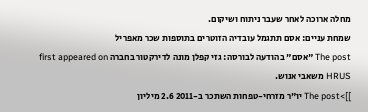מחלה ארוכה לאחר שעבר ניתוח ושיקום.
שמחת עניים: אסם תתגמל עובדיה הזוטרים בתוספות שכר מאפריל
The post "אסם" בהודעה לבורסה: גזי קפלן מונה לדירקטור בחברה first appeared on HRUS משאבי אנוש.
]]>The post יו"ר מזרחי-טפחות השתכר ב-2011 2.6 מיליון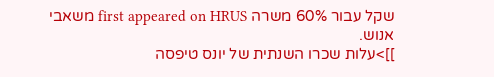שקל עבור 60% משרה first appeared on HRUS משאבי אנוש.
]]>עלות שכרו השנתית של יונס טיפסה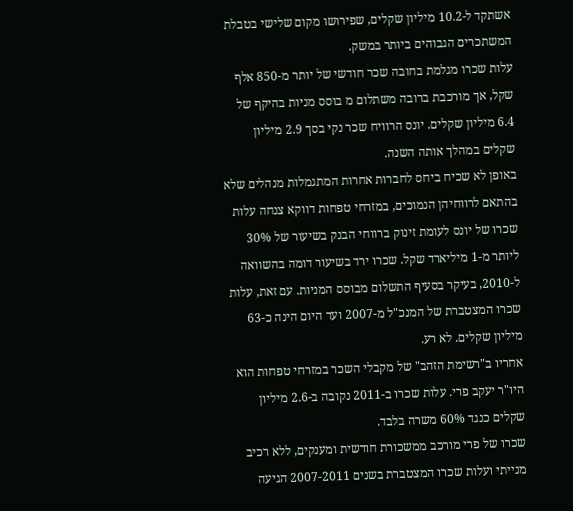אשתקד ל-10.2 מיליון שקלים, שפירושו מקום שלישי בטבלת המשתכרים הגבוהים ביותר במשק.
עלות שכרו מגלמת בחובה שכר חודשי של יותר מ-850 אלף שקל, אך מורכבת ברובה משתלום מ בוסס מניות בהיקף של 6.4 מיליון שקלים. יונס הרוויח שכר נקי בסך 2.9 מיליון שקלים במהלך אותה השנה.
באופן לא שכיח ביחס לחברות אחרות המתגמלות מנהלים שלא בהתאם לרווחיהן הנמוכים, במזרחי טפחות דווקא צנחה עלות שכרו של יונס לעומת זינוק ברווחי הבנק בשיעור של 30% ליותר מ-1 מיליארד שקל. שכרו ירד בשיעור דומה בהשוואה ל-2010, בעיקר בסעיף התשלום מבוסס המניות. עם זאת, עלות שכרו המצטברת של המנכ"ל מ-2007 ועד היום הינה כ-63 מיליון שקלים. לא רע.
אחריו ב"רשימת הזהב" של מקבלי השכר במזרחי טפחות הוא היו"ר יעקב פרי. עלות שכרו ב-2011 נקובה ב-2.6 מיליון שקלים כנגד 60% משרה בלבד.
שכרו של פרי מורכב ממשכורת חודשית ומענקים, ללא רכיב מנייתי ועלות שכרו המצטברת בשנים 2007-2011 הגיעה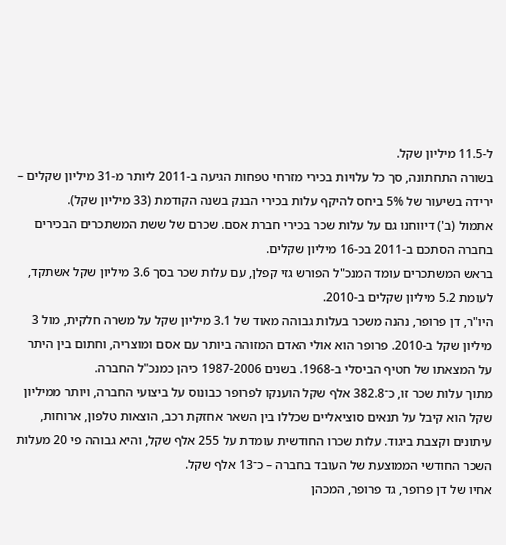ל-11.5 מיליון שקל.
בשורה התחתונה, סך כל עלויות בכירי מזרחי טפחות הגיעה ב-2011 ליותר מ-31 מיליון שקלים – ירידה בשיעור של 5% ביחס להיקף עלות בכירי הבנק בשנה הקודמת (33 מיליון שקל).
אתמול (ב') דיווחנו גם על עלות שכר בכירי חברת אסם. שכרם של ששת המשתכרים הבכירים בחברה הסתכם ב-2011 בכ-16 מיליון שקלים.
בראש המשתכרים עומד המנכ"ל הפורש גזי קפלן, עם עלות שכר בסך 3.6 מיליון שקל אשתקד, לעומת 5.2 מיליון שקלים ב-2010.
היו"ר, דן פרופר, נהנה משכר בעלות גבוהה מאוד של 3.1 מיליון שקל על משרה חלקית, מול 3 מיליון שקל ב-2010. פרופר הוא אולי האדם המזוהה ביותר עם אסם ומוצריה, וחתום בין היתר על המצאתו של חטיף הביסלי ב-1968. בשנים 1987-2006 כיהן כמנכ"ל החברה.
מתוך עלות שכר זו, כ־382.8 אלף שקל הוענקו לפרופר כבונוס על ביצועי החברה, ויותר ממיליון שקל הוא קיבל על תנאים סוציאליים שכללו בין השאר אחזקת רכב, הוצאות טלפון, ארוחות, עיתונים וקצבת ביגוד. עלות שכרו החודשית עומדת על 255 אלף שקל, והיא גבוהה פי 20 מעלות השכר החודשי הממוצעת של העובד בחברה – כ־13 אלף שקל.
אחיו של דן פרופר, גד פרופר, המכהן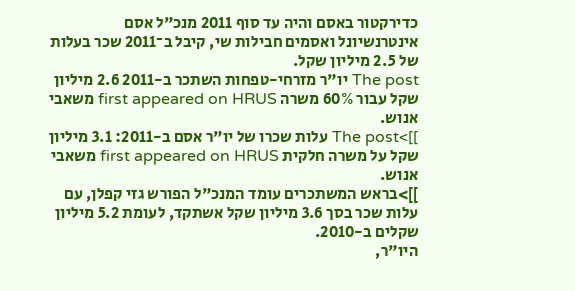כדירקטור באסם והיה עד סוף 2011 מנכ"ל אסם אינטרנשיונל ואסמים חבילות שי, קיבל ב־2011 שכר בעלות של 2.5 מיליון שקל.
The post יו"ר מזרחי-טפחות השתכר ב-2011 2.6 מיליון שקל עבור 60% משרה first appeared on HRUS משאבי אנוש.
]]>The post עלות שכרו של יו"ר אסם ב-2011: 3.1 מיליון שקל על משרה חלקית first appeared on HRUS משאבי אנוש.
]]>בראש המשתכרים עומד המנכ"ל הפורש גזי קפלן, עם עלות שכר בסך 3.6 מיליון שקל אשתקד, לעומת 5.2 מיליון שקלים ב-2010.
היו"ר,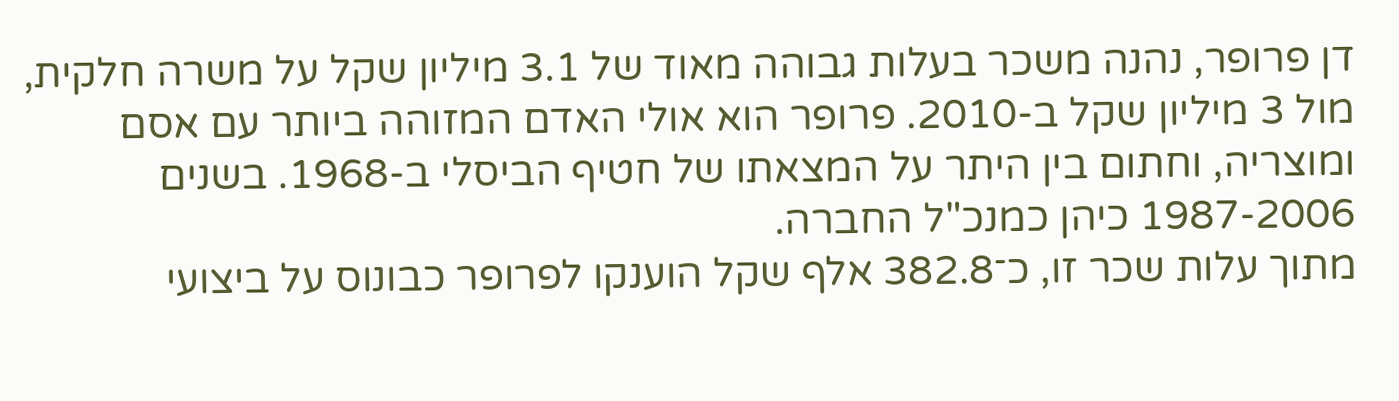דן פרופר, נהנה משכר בעלות גבוהה מאוד של 3.1 מיליון שקל על משרה חלקית, מול 3 מיליון שקל ב-2010. פרופר הוא אולי האדם המזוהה ביותר עם אסם ומוצריה, וחתום בין היתר על המצאתו של חטיף הביסלי ב-1968. בשנים 1987-2006 כיהן כמנכ"ל החברה.
מתוך עלות שכר זו, כ־382.8 אלף שקל הוענקו לפרופר כבונוס על ביצועי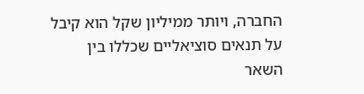החברה, ויותר ממיליון שקל הוא קיבל על תנאים סוציאליים שכללו בין השאר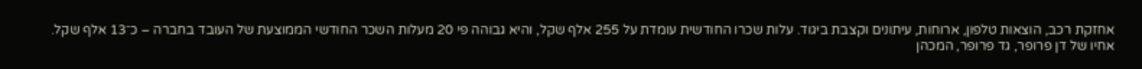אחזקת רכב, הוצאות טלפון, ארוחות, עיתונים וקצבת ביגוד. עלות שכרו החודשית עומדת על 255 אלף שקל, והיא גבוהה פי 20 מעלות השכר החודשי הממוצעת של העובד בחברה – כ־13 אלף שקל.
אחיו של דן פרופר, גד פרופר, המכהן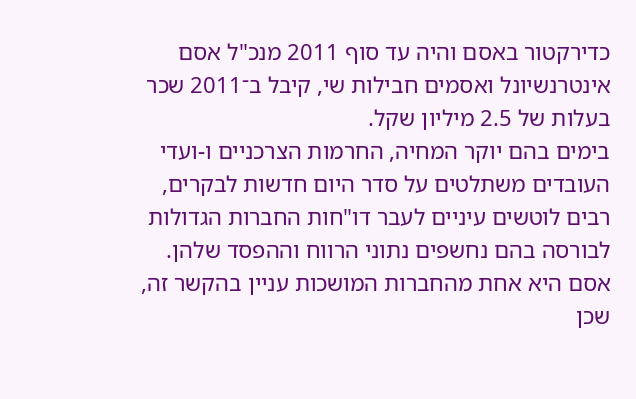כדירקטור באסם והיה עד סוף 2011 מנכ"ל אסם אינטרנשיונל ואסמים חבילות שי, קיבל ב־2011 שכר בעלות של 2.5 מיליון שקל.
בימים בהם יוקר המחיה, החרמות הצרכניים ו-ועדי העובדים משתלטים על סדר היום חדשות לבקרים, רבים לוטשים עיניים לעבר דו"חות החברות הגדולות לבורסה בהם נחשפים נתוני הרווח וההפסד שלהן. אסם היא אחת מהחברות המושכות עניין בהקשר זה, שכן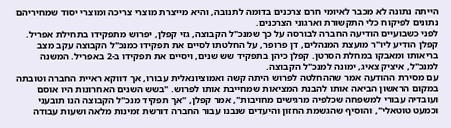הייתה נתונה לא מכבר לאיומי חרם צרכנים בדומה לתנובה, והיא מייצרת מוצרי צריכה ומוצרי יסוד שמחיריהם נתונים לפיקוח כלי התקשורת וארגוני הצרכנים.
לפני כשבועיים הודיעה החברה לבורסה על כך שמנכ"ל הקבוצה, גזי קפלן, יפרוש מתפקידו בתחילת אפריל. קפלן הודיע ליו"ר מועצת המנהלים, דן פרופר, על החלטתו לסיים את תפקידו כמנכ"ל הקבוצה עקב מצב בריאותו ומאבקו במחלת הסרטן. קפלן כיהן בתפקיד שש שנים, ויסיים את תפקידו ב-2 באפריל. המשנה למנכ"ל, איציק צאיג, ימונה למנכ"ל הקבוצה.
עם מסירת ההודעה אמר שההחלטה לפרוש היתה קשה ואמוציונאלית עבורו, אך דווקא ראיית החברה וטובתה במקום הראשון הביאה אותו להבנת המציאות שמחייבת אותו לפרוש. "בשש השנים האחרונות היו אוסם ועובדיה עבורי למשפחה שכלפיה מרגישים מחויבות", אמר קפלן, "אך תפקיד מנכ"ל הקבוצה הנו תובעני וכמעט טוטאלי", והוסיף שהגשמת החזון והיעדים שנבנו עבור החברה דורשת זמינות מלאה ושעות עבודה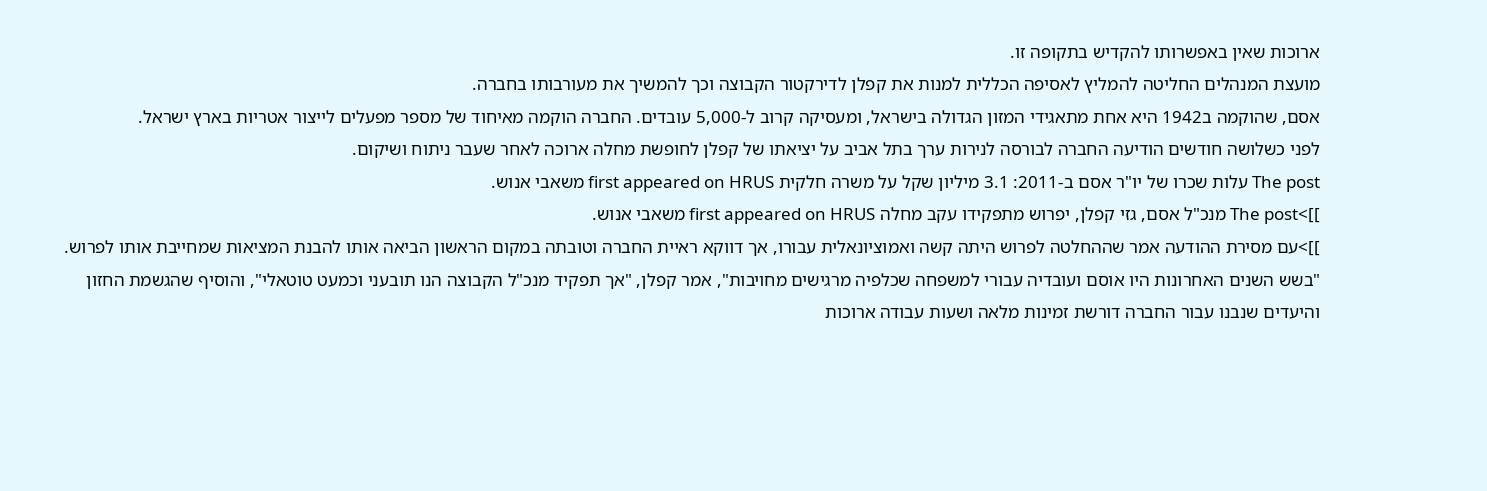ארוכות שאין באפשרותו להקדיש בתקופה זו.
מועצת המנהלים החליטה להמליץ לאסיפה הכללית למנות את קפלן לדירקטור הקבוצה וכך להמשיך את מעורבותו בחברה.
אסם, שהוקמה ב1942 היא אחת מתאגידי המזון הגדולה בישראל, ומעסיקה קרוב ל-5,000 עובדים. החברה הוקמה מאיחוד של מספר מפעלים לייצור אטריות בארץ ישראל.
לפני כשלושה חודשים הודיעה החברה לבורסה לנירות ערך בתל אביב על יציאתו של קפלן לחופשת מחלה ארוכה לאחר שעבר ניתוח ושיקום.
The post עלות שכרו של יו"ר אסם ב-2011: 3.1 מיליון שקל על משרה חלקית first appeared on HRUS משאבי אנוש.
]]>The post מנכ"ל אסם, גזי קפלן, יפרוש מתפקידו עקב מחלה first appeared on HRUS משאבי אנוש.
]]>עם מסירת ההודעה אמר שההחלטה לפרוש היתה קשה ואמוציונאלית עבורו, אך דווקא ראיית החברה וטובתה במקום הראשון הביאה אותו להבנת המציאות שמחייבת אותו לפרוש. "בשש השנים האחרונות היו אוסם ועובדיה עבורי למשפחה שכלפיה מרגישים מחויבות", אמר קפלן, "אך תפקיד מנכ"ל הקבוצה הנו תובעני וכמעט טוטאלי", והוסיף שהגשמת החזון והיעדים שנבנו עבור החברה דורשת זמינות מלאה ושעות עבודה ארוכות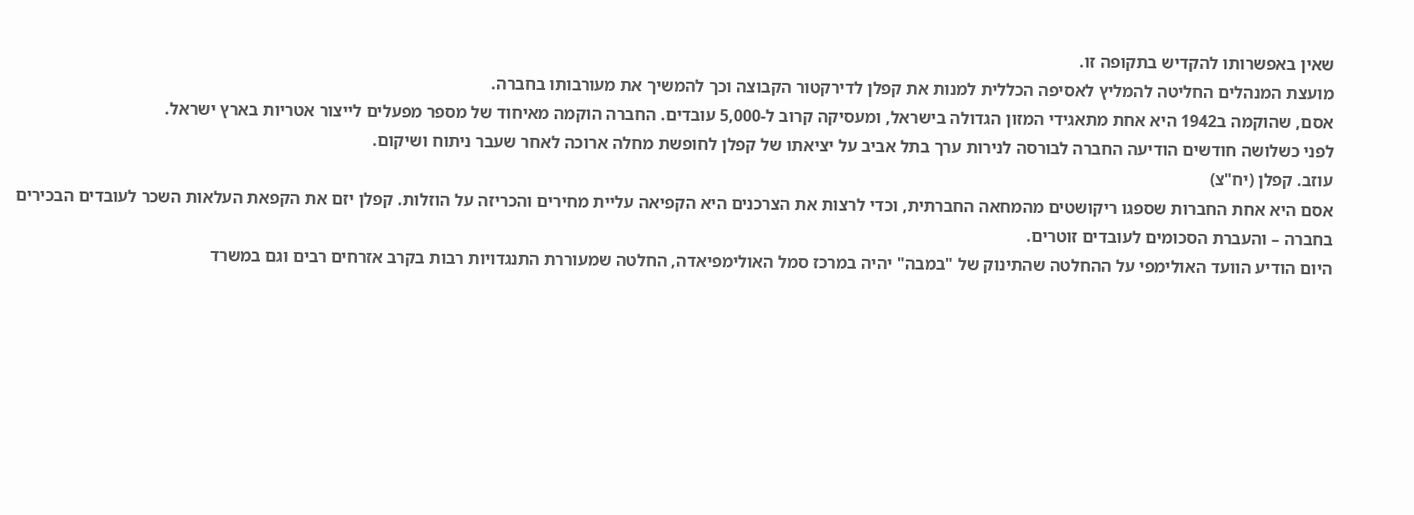שאין באפשרותו להקדיש בתקופה זו.
מועצת המנהלים החליטה להמליץ לאסיפה הכללית למנות את קפלן לדירקטור הקבוצה וכך להמשיך את מעורבותו בחברה.
אסם, שהוקמה ב1942 היא אחת מתאגידי המזון הגדולה בישראל, ומעסיקה קרוב ל-5,000 עובדים. החברה הוקמה מאיחוד של מספר מפעלים לייצור אטריות בארץ ישראל.
לפני כשלושה חודשים הודיעה החברה לבורסה לנירות ערך בתל אביב על יציאתו של קפלן לחופשת מחלה ארוכה לאחר שעבר ניתוח ושיקום.
עוזב. קפלן (יח"צ)
אסם היא אחת החברות שספגו ריקושטים מהמחאה החברתית, וכדי לרצות את הצרכנים היא הקפיאה עליית מחירים והכריזה על הוזלות. קפלן יזם את הקפאת העלאות השכר לעובדים הבכירים בחברה – והעברת הסכומים לעובדים זוטרים.
היום הודיע הוועד האולימפי על ההחלטה שהתינוק של "במבה" יהיה במרכז סמל האולימפיאדה, החלטה שמעוררת התנגדויות רבות בקרב אזרחים רבים וגם במשרד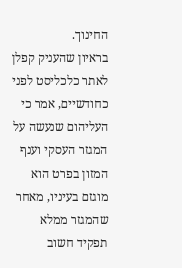החינוך.
בראיון שהעניק קפלן לאתר כלכליסט לפני כחודשיים, אמר כי העליהום שנעשה על המגזר העסקי וענף המזון בפרט הוא מוגזם בעיניו, מאחר שהמגזר ממלא תפקיד חשוב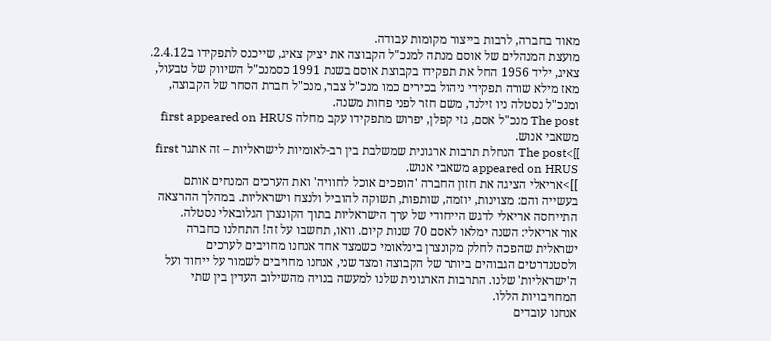מאוד בחברה, לרבות בייצור מקומות עבודה.
מועצת המנהלים של אוסם מנתה למנכ"ל הקבוצה את יציק צאיג, שייכנס לתפקידו ב2.4.12.
צאיג, יליד 1956 החל את תפקידו בקבוצת אוסם בשנת 1991 כסמנכ"ל השיווק של טבעול, מאז מילא שורה תפקידי ניהול בכירים כמו מנכ"ל צבר, מנכ"ל חברת הסחר של הקבוצה, ומנכ"ל נסטלה ניו זילנד, משם חזר לפני פחות משנה.
The post מנכ"ל אסם, גזי קפלן, יפרוש מתפקידו עקב מחלה first appeared on HRUS משאבי אנוש.
]]>The post הנחלת תרבות ארגונית שמשלבת בין רב-לאומיות לישראליות – זה אתגר first appeared on HRUS משאבי אנוש.
]]>אריאלי הציגה את חזון החברה 'הופכים אוכל לחוויה' ואת הערכים המנחים אותם בעשייה והם: מצוינות, יוזמה, שותפות, תשוקה להוביל ולנצח וישראליות. במהלך ההרצאה התייחסה אריאלי לדגש הייחודי של ערך הישראליות בתוך הקונצרן הגלובאלי נסטלה.
אור אריאלי: השנה ימלאו לאסם 70 שנות קיום. וואו, תחשבו על זה! התחלנו כחברה ישראלית שהפכה לחלק מקונצרן בינלאומי כשמצד אחד אנחנו מחויבים לערכים ולסטנדרטים הגבוהים ביותר של הקבוצה ומצד שני, אנחנו מחויבים לשמור על ייחוד ועל ה'ישראליות' שלנו. התרבות הארגונית שלנו למעשה בנויה מהשילוב העדין בין שתי המחויבויות הללו.
אנחנו עובדים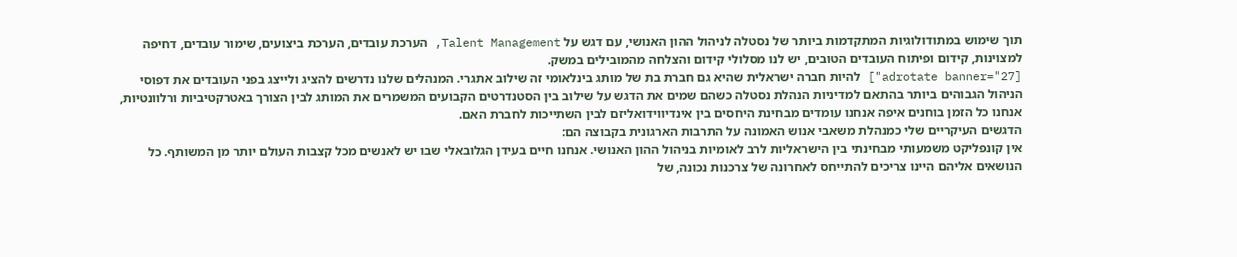תוך שימוש במתודולוגיות המתקדמות ביותר של נסטלה לניהול ההון האנושי, עם דגש על Talent Management, הערכת עובדים, הערכת ביצועים, שימור עובדים, דחיפה למצוינות, קידום ופיתוח העובדים הטובים, יש לנו מסלולי קידום והצלחה מהמובילים במשק.
[adrotate banner="27"] להיות חברה ישראלית שהיא גם חברת בת של מותג בינלאומי זה שילוב אתגרי. המנהלים שלנו נדרשים להציג ולייצג בפני העובדים את דפוסי הניהול הגבוהים ביותר בהתאם למדיניות הנהלת נסטלה כשהם שמים את הדגש על שילוב בין הסטנדרטים הקבועים המשמרים את המותג לבין הצורך באטרקטיביות ורלוונטיות, אנחנו כל הזמן בוחנים איפה אנחנו עומדים מבחינת היחסים בין אינדיווידואליזם לבין השתייכות לחברת האם.
הדגשים העיקריים שלי כמנהלת משאבי אנוש האמונה על התרבות הארגונית בקבוצה הם:
אין קונפליקט משמעותי מבחינתי בין הישראליות לרב לאומיות בניהול ההון האנושי. אנחנו חיים בעידן הגלובאלי שבו יש לאנשים מכל קצבות העולם יותר מן המשותף. כל הנושאים אליהם היינו צריכים להתייחס לאחרונה של צרכנות נכונה, של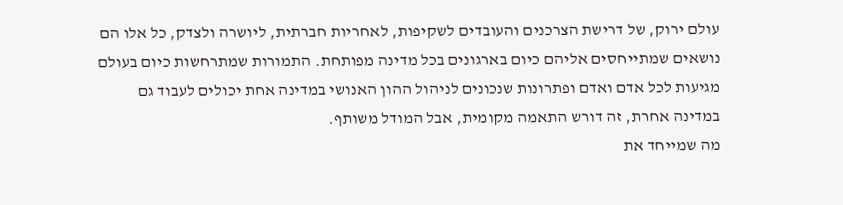עולם ירוק, של דרישת הצרכנים והעובדים לשקיפות, לאחריות חברתית, ליושרה ולצדק, כל אלו הם נושאים שמתייחסים אליהם כיום בארגונים בכל מדינה מפותחת. התמורות שמתרחשות כיום בעולם מגיעות לכל אדם ואדם ופתרונות שנכונים לניהול ההון האנושי במדינה אחת יכולים לעבוד גם במדינה אחרת, זה דורש התאמה מקומית, אבל המודל משותף.
מה שמייחד את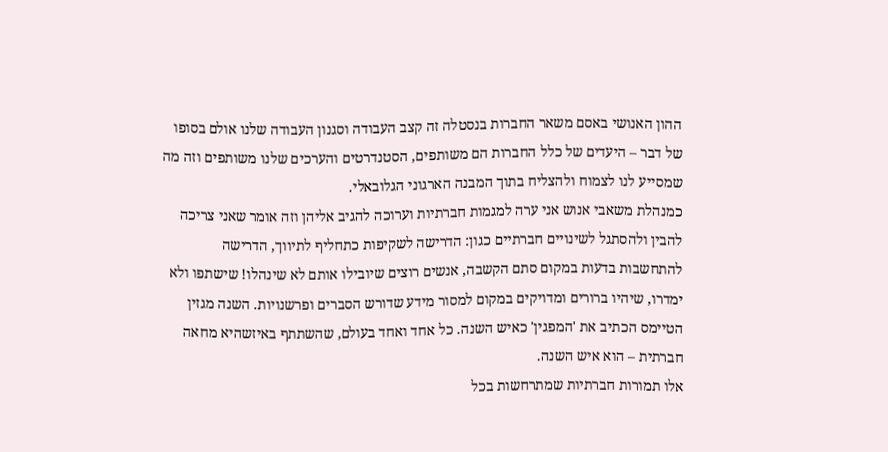ההון האנושי באסם משאר החברות בנסטלה זה קצב העבודה וסגנון העבודה שלנו אולם בסופו של דבר – היעדים של כלל החברות הם משותפים, הסטנדרטים והערכים שלנו משותפים וזה מה שמסייע לנו לצמוח ולהצליח בתוך המבנה הארגוני הגלובאלי.
כמנהלת משאבי אנוש אני ערה למגמות חברתיות וערוכה להגיב אליהן וזה אומר שאני צריכה להבין ולהסתגל לשינויים חברתיים כגון: הדרישה לשקיפות כתחליף לתיווך, הדרישה להתחשבות בדעות במקום סתם הקשבה, אנשים רוצים שיובילו אותם לא שינהלו! שישתפו ולא ימדרו, שיהיו ברורים ומדויקים במקום למסור מידע שדורש הסברים ופרשנויות. השנה מגזין הטיימס הכתיב את 'המפגין' כאיש השנה. כל אחד ואחד בעולם, שהשתתף באיזשהיא מחאה חברתית – הוא איש השנה.
אלו תמורות חברתיות שמתרחשות בכל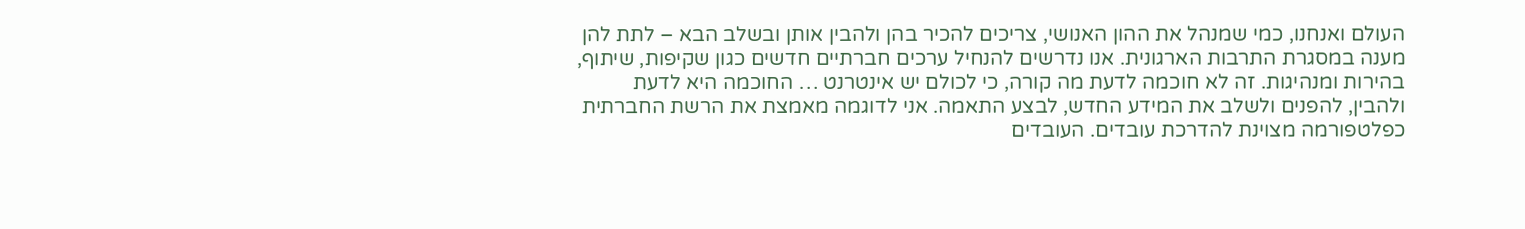העולם ואנחנו, כמי שמנהל את ההון האנושי, צריכים להכיר בהן ולהבין אותן ובשלב הבא – לתת להן מענה במסגרת התרבות הארגונית. אנו נדרשים להנחיל ערכים חברתיים חדשים כגון שקיפות, שיתוף, בהירות ומנהיגות. זה לא חוכמה לדעת מה קורה, כי לכולם יש אינטרנט … החוכמה היא לדעת ולהבין, להפנים ולשלב את המידע החדש, לבצע התאמה. אני לדוגמה מאמצת את הרשת החברתית כפלטפורמה מצוינת להדרכת עובדים. העובדים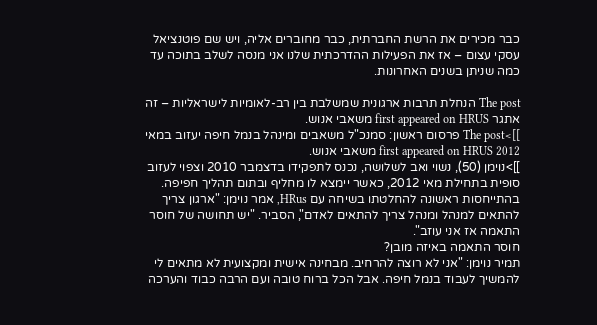כבר מכירים את הרשת החברתית, כבר מחוברים אליה, ויש שם פוטנציאל עסקי עצום – אז את הפעילות ההדרכתית שלנו אני מנסה לשלב בתוכה עד כמה שניתן בשנים האחרונות.

The post הנחלת תרבות ארגונית שמשלבת בין רב-לאומיות לישראליות – זה אתגר first appeared on HRUS משאבי אנוש.
]]>The post פרסום ראשון: סמנכ"ל משאבים ומינהל בנמל חיפה יעזוב במאי 2012 first appeared on HRUS משאבי אנוש.
]]>נוימן (50), נשוי ואב לשלושה, נכנס לתפקידו בדצמבר 2010 וצפוי לעזוב סופית בתחילת מאי 2012, כאשר יימצא לו מחליף ובתום תהליך חפיפה.
בהתייחסות ראשונה להחלטתו בשיחה עם HRus, אמר נוימן: "ארגון צריך להתאים למנהל ומנהל צריך להתאים לאדם", הסביר. "יש תחושה של חוסר התאמה אז אני עוזב".
חוסר התאמה באיזה מובן?
תמיר נוימן: "אני לא רוצה להרחיב. מבחינה אישית ומקצועית לא מתאים לי להמשיך לעבוד בנמל חיפה. אבל הכל ברוח טובה ועם הרבה כבוד והערכה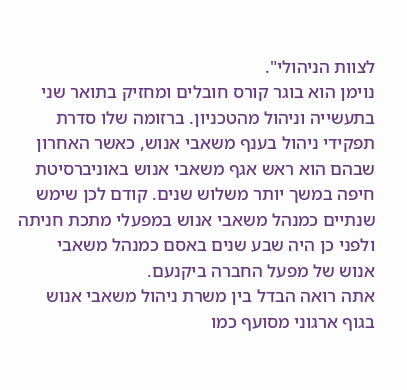לצוות הניהולי".
נוימן הוא בוגר קורס חובלים ומחזיק בתואר שני בתעשייה וניהול מהטכניון. ברזומה שלו סדרת תפקידי ניהול בענף משאבי אנוש, כאשר האחרון שבהם הוא ראש אגף משאבי אנוש באוניברסיטת חיפה במשך יותר משלוש שנים. קודם לכן שימש שנתיים כמנהל משאבי אנוש במפעלי מתכת חניתה ולפני כן היה שבע שנים באסם כמנהל משאבי אנוש של מפעל החברה ביקנעם.
אתה רואה הבדל בין משרת ניהול משאבי אנוש בגוף ארגוני מסועף כמו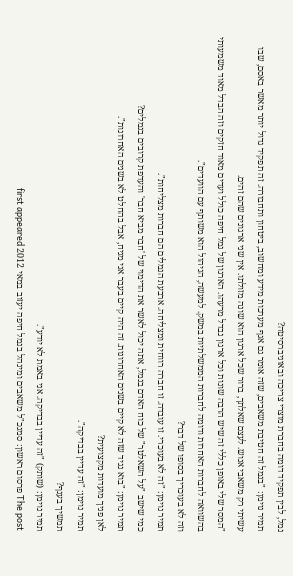נמל, לבין תפקיד דומה בחברת מוצרי צריכה ובאוניברסיטה?
תמיר נוימן: "בנמל זה חטיבת משאבים, שזה אומר גם אגף מערכות מידע ומחשוב, ביטחון ותחבורה. זה תפקיד גדול יותר מאשר באסם, שבו עשיתי רק משאבי אנוש. לעצם שאלתך, ברור שכל ארגון הוא שונה מזולתו. אין שני ארגונים שהם זהים.
"המסר שלי באופן כללי זה שיש הרבה שונות וכל ארגון נבדל מרעהו. הארגון של נמל חיפה כולל ועדים מאוד חזקים וזה הבדל מאוד משמעותי בהשוואה לחברות האחרות ודומה לחברות הממשלתיות במשק. למעשה, הניהול הוא משותף עם הוועדים".
וזה לא בעוכריך בסופו של דבר?
תמיר נוימן: "זה לא בעוכרי. זו עובדה. זו חברה רווחית ומצליחה. ארבעת הנמלים הם חברות מצליחות".
כמי שישב "על השאלטר" של כוח האדם בנמל, אתה יכול לאשר את הדימוי של 'חבר מביא חבר' והעדפת קרובים בנמלים?
תמיר נוימן: "בוא נגיד שזה לא קיים בשנים האחרונות. זה היה קיים בעבר אני מניח, אבל בהחלט לא בשנים האחרונות".
לאן פניך מועדות מקצועית?
תמיר נוימן: "זה עדיין בבדיקה".
תמשיך בענף?
תמיר נוימן: (שותק) "זה עדיין בבדיקה. אני באמת לא יודע".
The post פרסום ראשון: סמנכ"ל משאבים ומינהל בנמל חיפה יעזוב במאי 2012 first appeared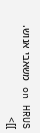on HRUS משאבי אנוש.
]]>